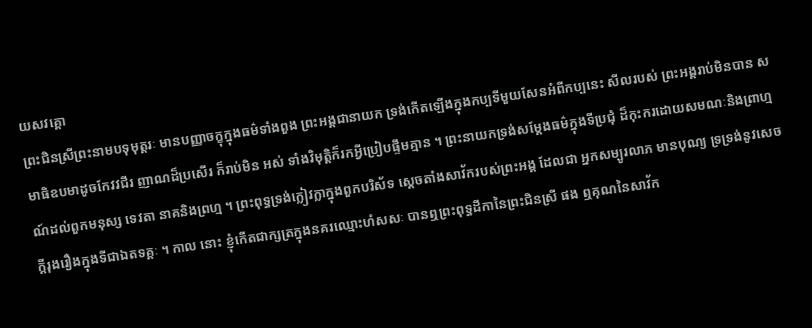យសវគ្គោ
ព្រះជិនស្រីព្រះនាមបទុមុត្តរៈ មានបញ្ញាចក្ខុក្នុងធម៌ទាំងពួង ព្រះអង្គជានាយក ទ្រង់កើតឡើងក្នុងកប្បទីមួយសែនអំពីកប្បនេះ សីលរបស់ ព្រះអង្គរាប់មិនបាន សមាធិឧបមាដូចកែវវជីរ ញាណដ៏ប្រសើរ ក៏រាប់មិន អស់ ទាំងវិមុត្តិក៏រកអ្វីប្រៀបផ្ទឹមគ្មាន ។ ព្រះនាយកទ្រង់សម្តែងធម៌ក្នុងទីប្រជុំ ដ៏កុះករដោយសមណៈនិងព្រាហ្មណ៍ដល់ពួកមនុស្ស ទេវតា នាគនិងព្រហ្ម ។ ព្រះពុទ្ធទ្រង់ក្លៀវក្លាក្នុងពួកបរិស័ទ ស្តេចតាំងសាវ័ករបស់ព្រះអង្គ ដែលជា អ្នកសម្បូរលាភ មានបុណ្យ ទ្រទ្រង់នូវសេចក្តីរុងរឿងក្នុងទីជាឯតទគ្គៈ ។ កាល នោះ ខ្ញុំកើតជាក្សត្រក្នុងនគរឈ្មោះហំសសៈ បានឮព្រះពុទ្ធដីកានៃព្រះជិនស្រី ផង ឮគុណនៃសាវ័ក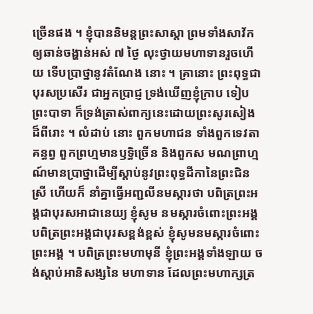ច្រើនផង ។ ខ្ញុំបាននិមន្តព្រះសាស្តា ព្រមទាំងសាវ័ក ឲ្យឆាន់ចង្ហាន់អស់ ៧ ថ្ងៃ លុះថ្វាយមហាទានរួចហើយ ទើបប្រាថ្នានូវតំណែង នោះ ។ គ្រានោះ ព្រះពុទ្ធជាបុរសប្រសើរ ជាអ្នកប្រាជ្ញ ទ្រង់ឃើញខ្ញុំក្រាប ទៀបព្រះបាទា ក៏ទ្រង់ត្រាស់ពាក្យនេះដោយព្រះសូរសៀងដ៏ពីរោះ ។ លំដាប់ នោះ ពួកមហាជន ទាំងពួកទេវតា គន្ធព្វ ពួកព្រហ្មមានឫទ្ធិច្រើន និងពួកស មណព្រាហ្មណ៍មានប្រាថ្នាដើម្បីស្តាប់នូវព្រះពុទ្ធដីកានៃព្រះជិនស្រី ហើយក៏ នាំគ្នាធ្វើអញ្ជលីនមស្ការថា បពិត្រព្រះអង្គជាបុរសអាជានេយ្យ ខ្ញុំសូម នមស្ការចំពោះព្រះអង្គ បពិត្រព្រះអង្គជាបុរសខ្ពង់ខ្ពស់ ខ្ញុំសូមនមស្ការចំពោះ ព្រះអង្គ ។ បពិត្រព្រះមហាមុនី ខ្ញុំព្រះអង្គទាំងឡាយ ចង់ស្តាប់អានិសង្សនៃ មហាទាន ដែលព្រះមហាក្សត្រ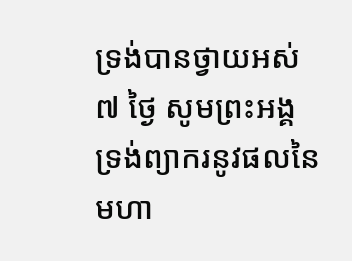ទ្រង់បានថ្វាយអស់ ៧ ថ្ងៃ សូមព្រះអង្គ ទ្រង់ព្យាករនូវផលនៃមហា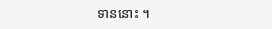ទាននោះ ។